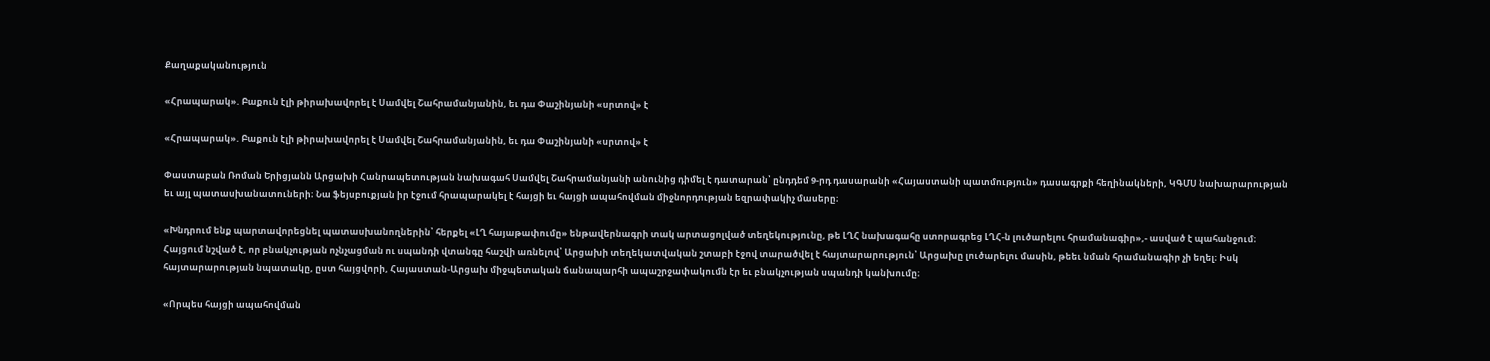Քաղաքականություն

«Հրապարակ». Բաքուն էլի թիրախավորել է Սամվել Շահրամանյանին, եւ դա Փաշինյանի «սրտով» է

«Հրապարակ». Բաքուն էլի թիրախավորել է Սամվել Շահրամանյանին, եւ դա Փաշինյանի «սրտով» է

Փաստաբան Ռոման Երիցյանն Արցախի Հանրապետության նախագահ Սամվել Շահրամանյանի անունից դիմել է դատարան՝ ընդդեմ 9-րդ դասարանի «Հայաստանի պատմություն» դասագրքի հեղինակների, ԿԳՄՍ նախարարության եւ այլ պատասխանատուների։ Նա ֆեյսբուքյան իր էջում հրապարակել է հայցի եւ հայցի ապահովման միջնորդության եզրափակիչ մասերը։

«Խնդրում ենք պարտավորեցնել պատասխանողներին՝ հերքել «ԼՂ հայաթափումը» ենթավերնագրի տակ արտացոլված տեղեկությունը, թե ԼՂՀ նախագահը ստորագրեց ԼՂՀ-ն լուծարելու հրամանագիր»,- ասված է պահանջում։ Հայցում նշված է, որ բնակչության ոչնչացման ու սպանդի վտանգը հաշվի առնելով՝ Արցախի տեղեկատվական շտաբի էջով տարածվել է հայտարարություն՝ Արցախը լուծարելու մասին, թեեւ նման հրամանագիր չի եղել։ Իսկ հայտարարության նպատակը, ըստ հայցվորի, Հայաստան-Արցախ միջպետական ճանապարհի ապաշրջափակումն էր եւ բնակչության սպանդի կանխումը։

«Որպես հայցի ապահովման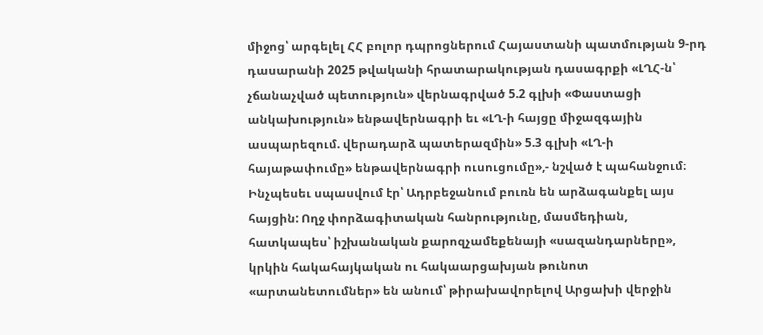միջոց՝ արգելել ՀՀ բոլոր դպրոցներում Հայաստանի պատմության 9-րդ դասարանի 2025 թվականի հրատարակության դասագրքի «ԼՂՀ-ն՝ չճանաչված պետություն» վերնագրված 5.2 գլխի «Փաստացի անկախություն» ենթավերնագրի եւ «ԼՂ-ի հայցը միջազգային ասպարեզում. վերադարձ պատերազմին» 5.3 գլխի «ԼՂ-ի հայաթափումը» ենթավերնագրի ուսուցումը»,- նշված է պահանջում։
Ինչպեսեւ սպասվում էր՝ Ադրբեջանում բուռն են արձագանքել այս հայցին: Ողջ փորձագիտական հանրությունը, մասմեդիան, հատկապես՝ իշխանական քարոզչամեքենայի «սազանդարները», կրկին հակահայկական ու հակաարցախյան թունոտ «արտանետումներ» են անում՝ թիրախավորելով Արցախի վերջին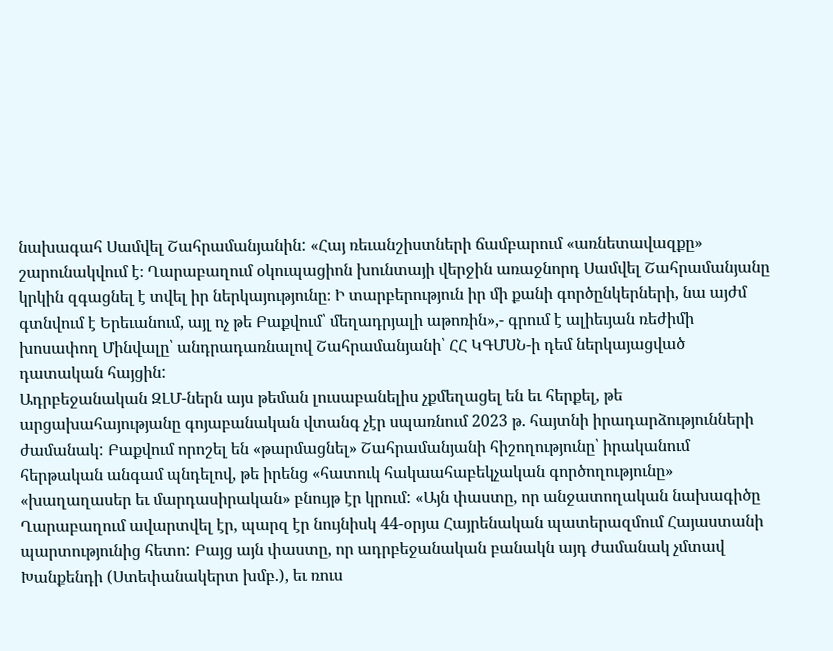նախագահ Սամվել Շահրամանյանին: «Հայ ռեւանշիստների ճամբարում «առնետավազքը» շարունակվում է։ Ղարաբաղում օկուպացիոն խունտայի վերջին առաջնորդ Սամվել Շահրամանյանը կրկին զգացնել է տվել իր ներկայությունը։ Ի տարբերություն իր մի քանի գործընկերների, նա այժմ գտնվում է Երեւանում, այլ ոչ թե Բաքվում՝ մեղադրյալի աթոռին»,- գրում է ալիեւյան ռեժիմի խոսափող Մինվալը՝ անդրադառնալով Շահրամանյանի՝ ՀՀ ԿԳՄՍՆ-ի դեմ ներկայացված դատական հայցին:
Ադրբեջանական ԶԼՄ-ներն այս թեման լուսաբանելիս չքմեղացել են եւ հերքել, թե արցախահայությանը գոյաբանական վտանգ չէր սպառնում 2023 թ. հայտնի իրադարձությունների ժամանակ: Բաքվում որոշել են «թարմացնել» Շահրամանյանի հիշողությունը՝ իրականում հերթական անգամ պնդելով, թե իրենց «հատուկ հակաահաբեկչական գործողությունը» «խաղաղասեր եւ մարդասիրական» բնույթ էր կրում: «Այն փաստը, որ անջատողական նախագիծը Ղարաբաղում ավարտվել էր, պարզ էր նույնիսկ 44-օրյա Հայրենական պատերազմում Հայաստանի պարտությունից հետո: Բայց այն փաստը, որ ադրբեջանական բանակն այդ ժամանակ չմտավ Խանքենդի (Ստեփանակերտ խմբ.), եւ ռուս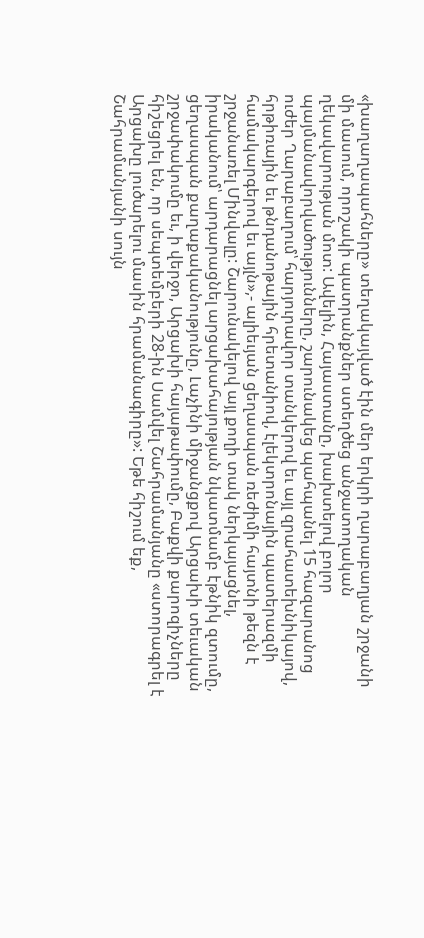«խաղաղապահները» տեղակայված էին մեր երկրի ղարաբաղյան շրջանի մի մասում, որոշակի պատրանքներ ստեղծեց անջատողական ղեկավարության մոտ: Ավելին, Հայաստանը, խախտելով բոլոր պայմանավորվածությունները, շարունակեց պահպանել 15 հազարանոց ուժեր Ղարաբաղում՝ հարյուրավոր տանկերով եւ այլ զրահատեխնիկայով, հրթիռային եւ թնդանոթային հրետանիով, էլեկտրոնային պատերազմի համակարգերով եւ այլն»,- ալիեւյան ցեղասպան ռեժիմի հայտնի թեզն է շրջանառել Մինվալը: Շարունակելով այլ քողի տակ ներկայացնել, իրականում՝ արդարացնել արցախահայության նկատմամբ էթնիկ զտումը, ցեղասպան քաղաքականությունը, Լաչինի միջանցքով Արցախի տեւական շրջափակումը եւ, ի վերջո, Արցախի հայաթափումը, Բաքվի քարոզիչները հիշեցրել են, որ սեպտեմբերի 28-ին Սամվել Շահրամանյանը «ստորագրել է Արցախը լուծարելու մասին հրամանագիրը»: Եթե հիշում եք, Շահրամանյանի սույն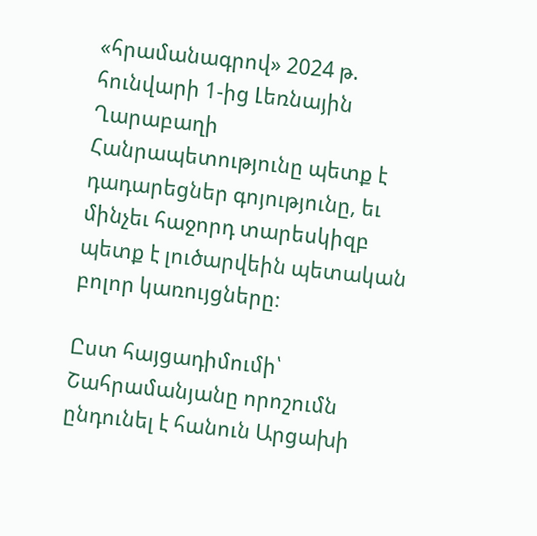«հրամանագրով» 2024 թ. հունվարի 1-ից Լեռնային Ղարաբաղի Հանրապետությունը պետք է դադարեցներ գոյությունը, եւ մինչեւ հաջորդ տարեսկիզբ պետք է լուծարվեին պետական բոլոր կառույցները։

Ըստ հայցադիմումի՝ Շահրամանյանը որոշումն ընդունել է հանուն Արցախի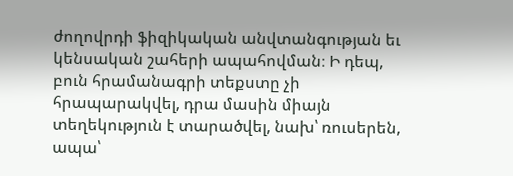ժողովրդի ֆիզիկական անվտանգության եւ կենսական շահերի ապահովման։ Ի դեպ, բուն հրամանագրի տեքստը չի հրապարակվել, դրա մասին միայն տեղեկություն է տարածվել, նախ՝ ռուսերեն, ապա՝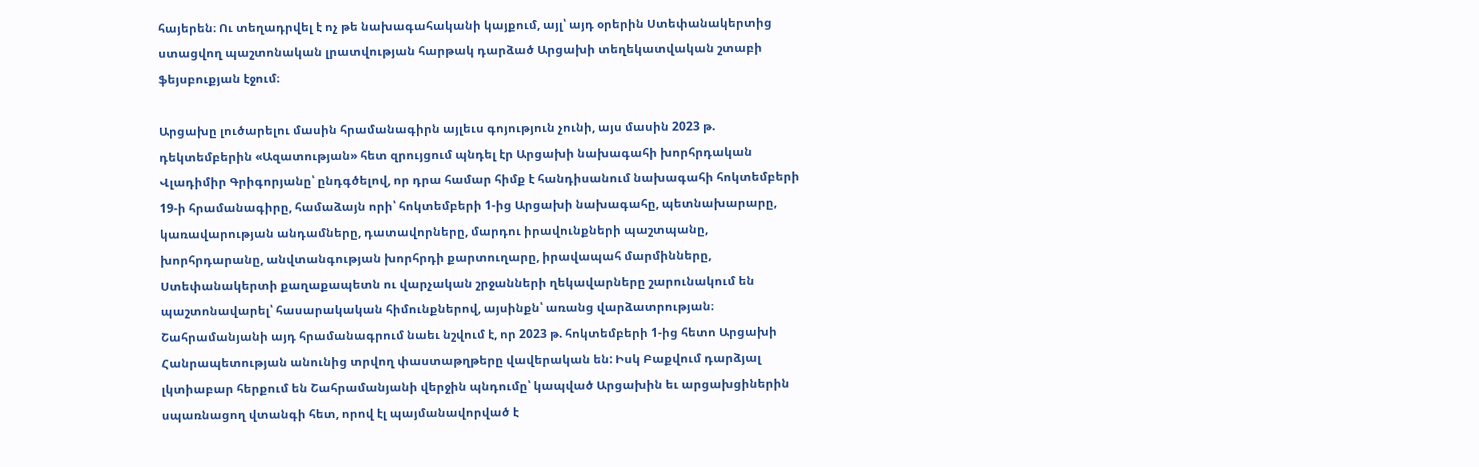հայերեն։ Ու տեղադրվել է ոչ թե նախագահականի կայքում, այլ՝ այդ օրերին Ստեփանակերտից ստացվող պաշտոնական լրատվության հարթակ դարձած Արցախի տեղեկատվական շտաբի ֆեյսբուքյան էջում։

Արցախը լուծարելու մասին հրամանագիրն այլեւս գոյություն չունի, այս մասին 2023 թ. դեկտեմբերին «Ազատության» հետ զրույցում պնդել էր Արցախի նախագահի խորհրդական Վլադիմիր Գրիգորյանը՝ ընդգծելով, որ դրա համար հիմք է հանդիսանում նախագահի հոկտեմբերի 19-ի հրամանագիրը, համաձայն որի՝ հոկտեմբերի 1-ից Արցախի նախագահը, պետնախարարը, կառավարության անդամները, դատավորները, մարդու իրավունքների պաշտպանը, խորհրդարանը, անվտանգության խորհրդի քարտուղարը, իրավապահ մարմինները, Ստեփանակերտի քաղաքապետն ու վարչական շրջանների ղեկավարները շարունակում են պաշտոնավարել՝ հասարակական հիմունքներով, այսինքն՝ առանց վարձատրության։ Շահրամանյանի այդ հրամանագրում նաեւ նշվում է, որ 2023 թ. հոկտեմբերի 1-ից հետո Արցախի Հանրապետության անունից տրվող փաստաթղթերը վավերական են: Իսկ Բաքվում դարձյալ լկտիաբար հերքում են Շահրամանյանի վերջին պնդումը՝ կապված Արցախին եւ արցախցիներին սպառնացող վտանգի հետ, որով էլ պայմանավորված է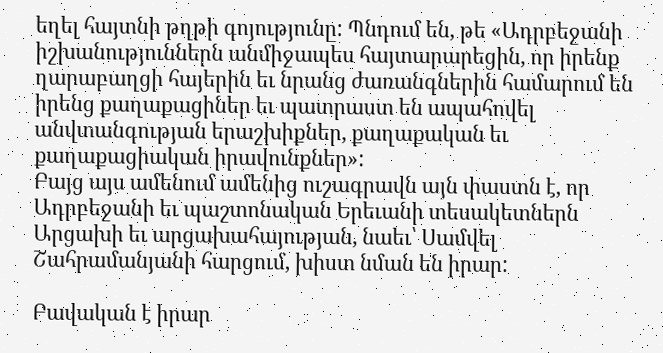եղել հայտնի թղթի գոյությունը: Պնդում են, թե «Ադրբեջանի իշխանություններն անմիջապես հայտարարեցին, որ իրենք ղարաբաղցի հայերին եւ նրանց ժառանգներին համարում են իրենց քաղաքացիներ եւ պատրաստ են ապահովել անվտանգության երաշխիքներ, քաղաքական եւ քաղաքացիական իրավունքներ»:
Բայց այս ամենում ամենից ուշագրավն այն փաստն է, որ Ադրբեջանի եւ պաշտոնական Երեւանի տեսակետներն Արցախի եւ արցախահայության, նաեւ՝ Սամվել Շահրամանյանի հարցում, խիստ նման են իրար:

Բավական է իրար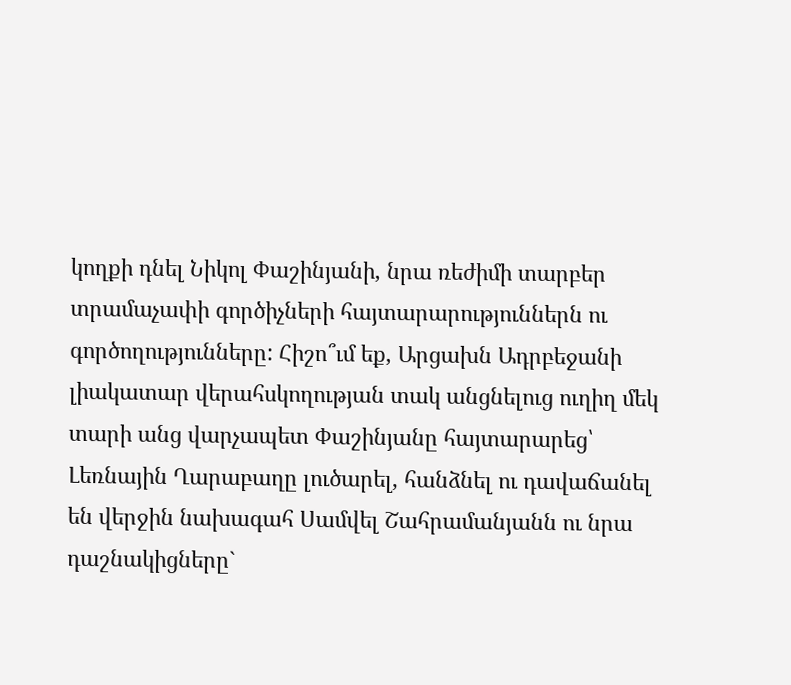կողքի դնել Նիկոլ Փաշինյանի, նրա ռեժիմի տարբեր տրամաչափի գործիչների հայտարարություններն ու գործողությունները: Հիշո՞ւմ եք, Արցախն Ադրբեջանի լիակատար վերահսկողության տակ անցնելուց ուղիղ մեկ տարի անց վարչապետ Փաշինյանը հայտարարեց՝ Լեռնային Ղարաբաղը լուծարել, հանձնել ու դավաճանել են վերջին նախագահ Սամվել Շահրամանյանն ու նրա դաշնակիցները`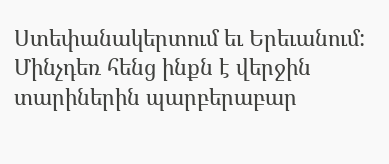Ստեփանակերտում եւ Երեւանում: Մինչդեռ հենց ինքն է վերջին տարիներին պարբերաբար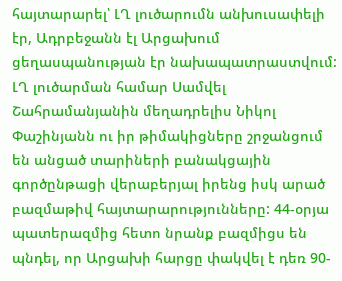հայտարարել՝ ԼՂ լուծարումն անխուսափելի էր, Ադրբեջանն էլ Արցախում ցեղասպանության էր նախապատրաստվում: ԼՂ լուծարման համար Սամվել Շահրամանյանին մեղադրելիս Նիկոլ Փաշինյանն ու իր թիմակիցները շրջանցում են անցած տարիների բանակցային գործընթացի վերաբերյալ իրենց իսկ արած բազմաթիվ հայտարարությունները: 44-օրյա պատերազմից հետո նրանք բազմիցս են պնդել, որ Արցախի հարցը փակվել է դեռ 90-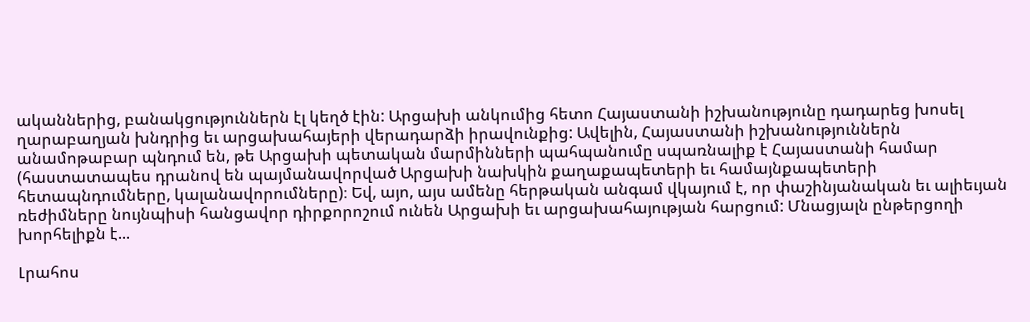ականներից, բանակցություններն էլ կեղծ էին: Արցախի անկումից հետո Հայաստանի իշխանությունը դադարեց խոսել ղարաբաղյան խնդրից եւ արցախահայերի վերադարձի իրավունքից: Ավելին, Հայաստանի իշխանություններն անամոթաբար պնդում են, թե Արցախի պետական մարմինների պահպանումը սպառնալիք է Հայաստանի համար (հաստատապես դրանով են պայմանավորված Արցախի նախկին քաղաքապետերի եւ համայնքապետերի հետապնդումները, կալանավորումները)։ Եվ, այո, այս ամենը հերթական անգամ վկայում է, որ փաշինյանական եւ ալիեւյան ռեժիմները նույնպիսի հանցավոր դիրքորոշում ունեն Արցախի եւ արցախահայության հարցում: Մնացյալն ընթերցողի խորհելիքն է...

Լրահոս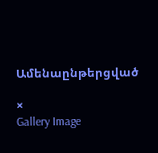Ամենաընթերցված

×
Gallery Image